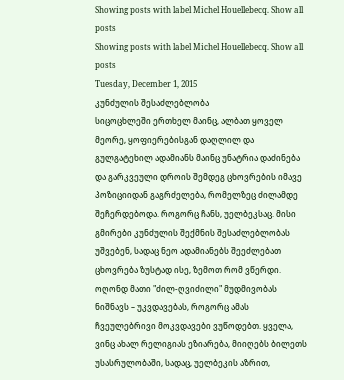Showing posts with label Michel Houellebecq. Show all posts
Showing posts with label Michel Houellebecq. Show all posts
Tuesday, December 1, 2015
კუნძულის შესაძლებლობა
სიცოცხლეში ერთხელ მაინც, ალბათ ყოველ მეორე, ყოფიერებისგან დაღლილ და გულგატეხილ ადამიანს მაინც უნატრია დაძინება და გარკვეული დროის შემდეგ ცხოვრების იმავე პოზიციიდან გაგრძელება, რომელზეც ძილამდე შეჩერდებოდა. როგორც ჩანს, უელბეკსაც. მისი გმირები კუნძულის შექმნის შესაძლებლობას უშვებენ, სადაც ნეო ადამიანებს შეეძლებათ ცხოვრება ზუსტად ისე, ზემოთ რომ ვწერდი. ოღონდ მათი "ძილ-ღვიძილი" მუდმივობას ნიშნავს – უკვდავებას, როგორც ამას ჩვეულებრივი მოკვდავები ვუწოდებთ. ყველა, ვინც ახალ რელიგიას ეზიარება, მიიღებს ბილეთს უსასრულობაში, სადაც, უელბეკის აზრით,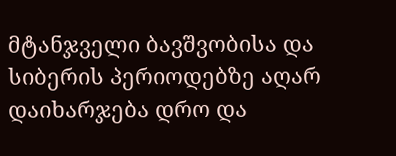მტანჯველი ბავშვობისა და სიბერის პერიოდებზე აღარ დაიხარჯება დრო და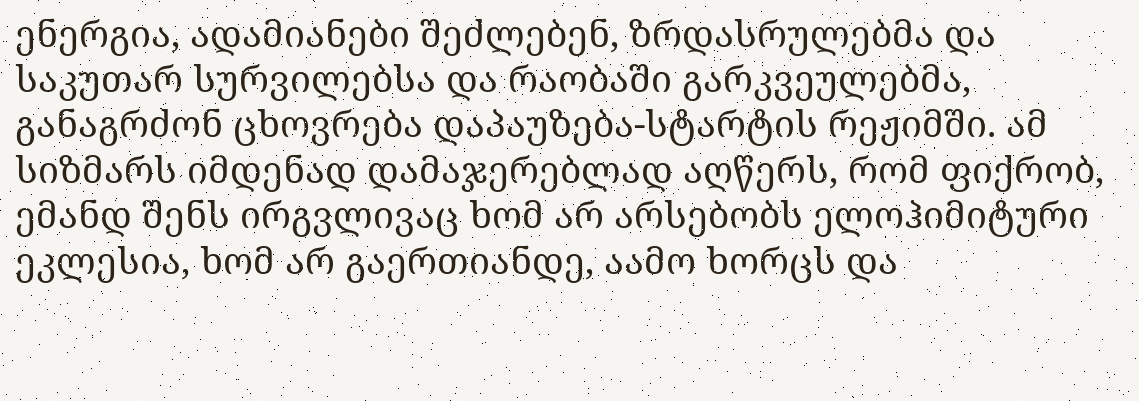ენერგია, ადამიანები შეძლებენ, ზრდასრულებმა და საკუთარ სურვილებსა და რაობაში გარკვეულებმა, განაგრძონ ცხოვრება დაპაუზება-სტარტის რეჟიმში. ამ სიზმარს იმდენად დამაჯერებლად აღწერს, რომ ფიქრობ, ემანდ შენს ირგვლივაც ხომ არ არსებობს ელოჰიმიტური ეკლესია, ხომ არ გაერთიანდე, აამო ხორცს და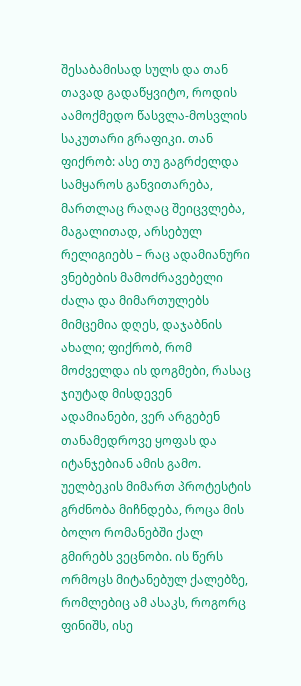შესაბამისად სულს და თან თავად გადაწყვიტო, როდის აამოქმედო წასვლა-მოსვლის საკუთარი გრაფიკი. თან ფიქრობ: ასე თუ გაგრძელდა სამყაროს განვითარება, მართლაც რაღაც შეიცვლება, მაგალითად, არსებულ რელიგიებს – რაც ადამიანური ვნებების მამოძრავებელი ძალა და მიმართულებს მიმცემია დღეს, დაჯაბნის ახალი; ფიქრობ, რომ მოძველდა ის დოგმები, რასაც ჯიუტად მისდევენ ადამიანები, ვერ არგებენ თანამედროვე ყოფას და იტანჯებიან ამის გამო.
უელბეკის მიმართ პროტესტის გრძნობა მიჩნდება, როცა მის ბოლო რომანებში ქალ გმირებს ვეცნობი. ის წერს ორმოცს მიტანებულ ქალებზე, რომლებიც ამ ასაკს, როგორც ფინიშს, ისე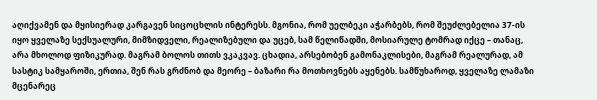აღიქვამენ და მყისიერად კარგავენ სიცოცხლის ინტერესს. მგონია, რომ უელბეკი აჭარბებს, რომ შეუძლებელია 37-ის იყო ყველაზე სექსუალური, მიმზიდველი, რეალიზებული და უცებ, სამ წელიწადში, მოსიარულე ტომრად იქცე – თანაც, არა მხოლოდ ფიზიკურად. მაგრამ ბოლოს თითს ვკაკვავ. ცხადია, არსებობენ გამონაკლისები, მაგრამ რეალურად, ამ სასტიკ სამყაროში, ერთია, შენ რას გრძნობ და მეორე – ბაზარი რა მოთხოვნებს აყენებს. სამწუხაროდ, ყველაზე ლამაზი მცენარეც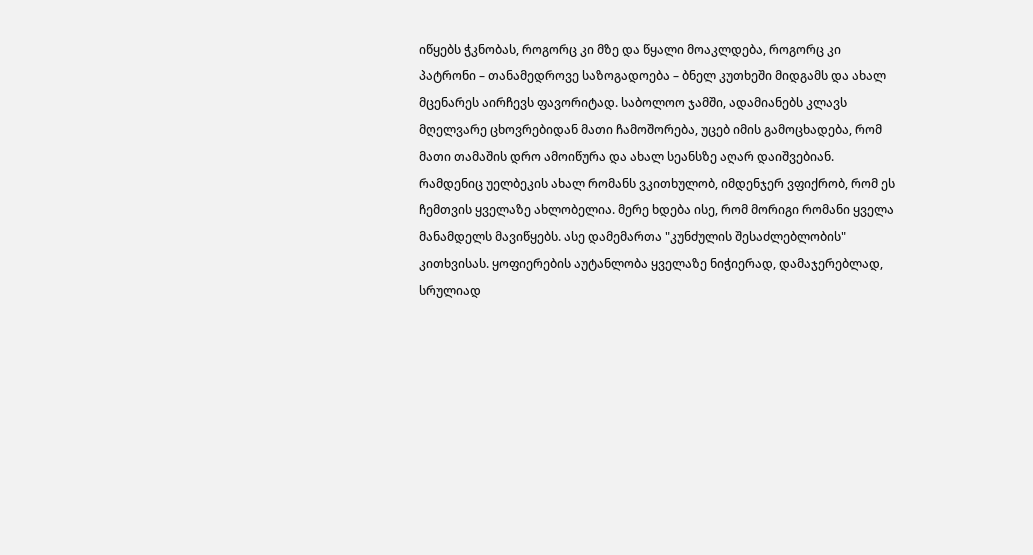იწყებს ჭკნობას, როგორც კი მზე და წყალი მოაკლდება, როგორც კი პატრონი – თანამედროვე საზოგადოება – ბნელ კუთხეში მიდგამს და ახალ მცენარეს აირჩევს ფავორიტად. საბოლოო ჯამში, ადამიანებს კლავს მღელვარე ცხოვრებიდან მათი ჩამოშორება, უცებ იმის გამოცხადება, რომ მათი თამაშის დრო ამოიწურა და ახალ სეანსზე აღარ დაიშვებიან.
რამდენიც უელბეკის ახალ რომანს ვკითხულობ, იმდენჯერ ვფიქრობ, რომ ეს ჩემთვის ყველაზე ახლობელია. მერე ხდება ისე, რომ მორიგი რომანი ყველა მანამდელს მავიწყებს. ასე დამემართა "კუნძულის შესაძლებლობის" კითხვისას. ყოფიერების აუტანლობა ყველაზე ნიჭიერად, დამაჯერებლად, სრულიად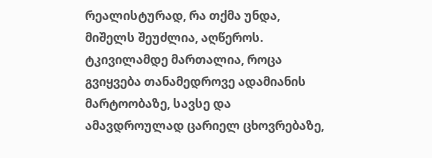რეალისტურად, რა თქმა უნდა, მიშელს შეუძლია, აღწეროს. ტკივილამდე მართალია, როცა გვიყვება თანამედროვე ადამიანის მარტოობაზე, სავსე და ამავდროულად ცარიელ ცხოვრებაზე,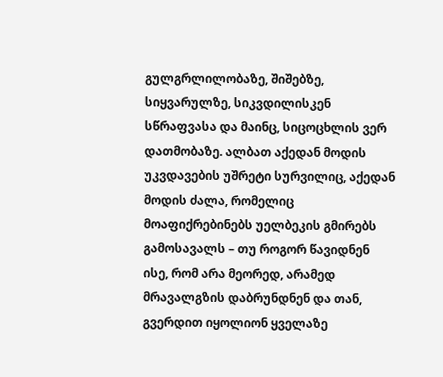გულგრლილობაზე, შიშებზე, სიყვარულზე, სიკვდილისკენ სწრაფვასა და მაინც, სიცოცხლის ვერ დათმობაზე. ალბათ აქედან მოდის უკვდავების უშრეტი სურვილიც, აქედან მოდის ძალა, რომელიც მოაფიქრებინებს უელბეკის გმირებს გამოსავალს – თუ როგორ წავიდნენ ისე, რომ არა მეორედ, არამედ მრავალგზის დაბრუნდნენ და თან, გვერდით იყოლიონ ყველაზე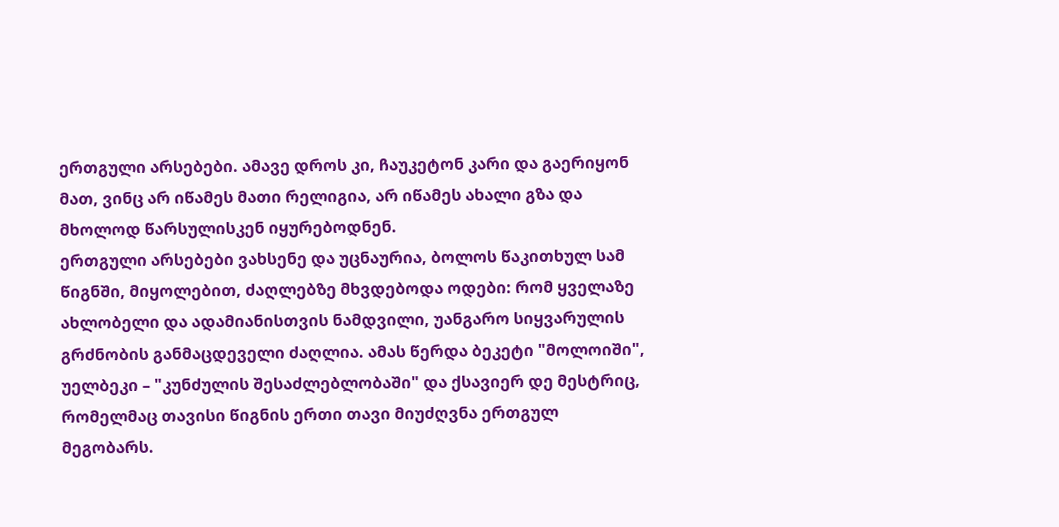ერთგული არსებები. ამავე დროს კი, ჩაუკეტონ კარი და გაერიყონ მათ, ვინც არ იწამეს მათი რელიგია, არ იწამეს ახალი გზა და მხოლოდ წარსულისკენ იყურებოდნენ.
ერთგული არსებები ვახსენე და უცნაურია, ბოლოს წაკითხულ სამ წიგნში, მიყოლებით, ძაღლებზე მხვდებოდა ოდები: რომ ყველაზე ახლობელი და ადამიანისთვის ნამდვილი, უანგარო სიყვარულის გრძნობის განმაცდეველი ძაღლია. ამას წერდა ბეკეტი "მოლოიში", უელბეკი – "კუნძულის შესაძლებლობაში" და ქსავიერ დე მესტრიც, რომელმაც თავისი წიგნის ერთი თავი მიუძღვნა ერთგულ მეგობარს.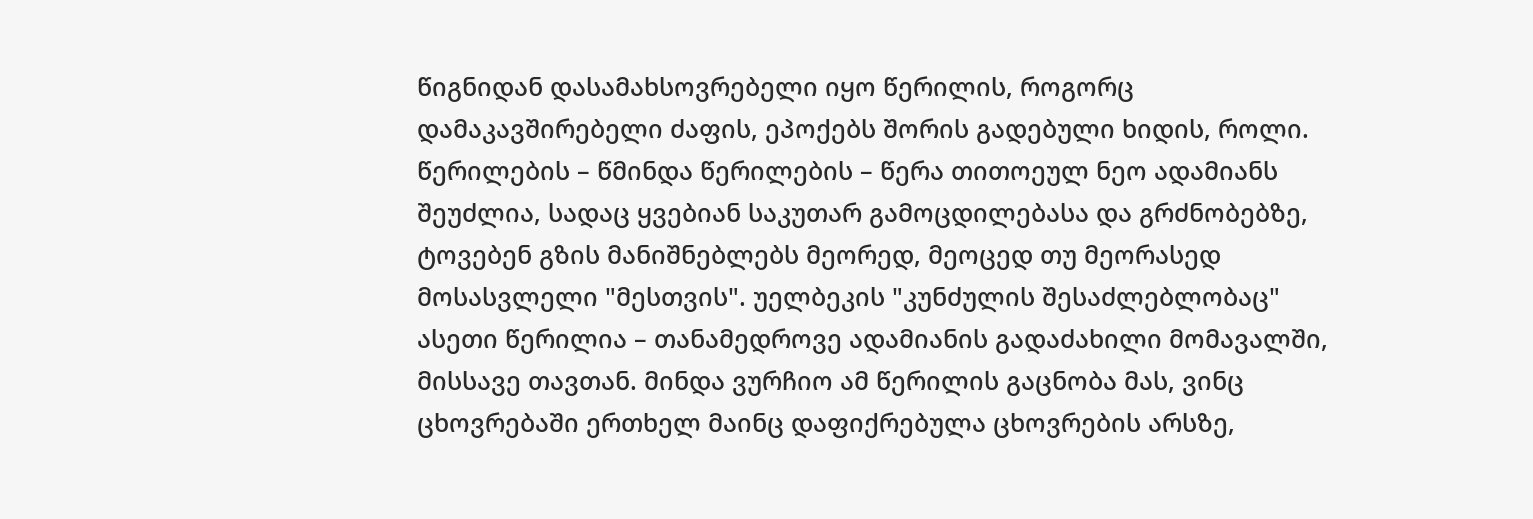წიგნიდან დასამახსოვრებელი იყო წერილის, როგორც დამაკავშირებელი ძაფის, ეპოქებს შორის გადებული ხიდის, როლი. წერილების – წმინდა წერილების – წერა თითოეულ ნეო ადამიანს შეუძლია, სადაც ყვებიან საკუთარ გამოცდილებასა და გრძნობებზე, ტოვებენ გზის მანიშნებლებს მეორედ, მეოცედ თუ მეორასედ მოსასვლელი "მესთვის". უელბეკის "კუნძულის შესაძლებლობაც" ასეთი წერილია – თანამედროვე ადამიანის გადაძახილი მომავალში, მისსავე თავთან. მინდა ვურჩიო ამ წერილის გაცნობა მას, ვინც ცხოვრებაში ერთხელ მაინც დაფიქრებულა ცხოვრების არსზე,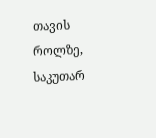თავის როლზე, საკუთარ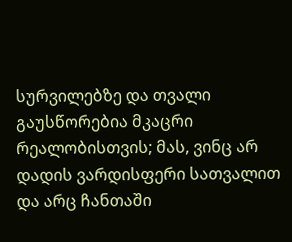სურვილებზე და თვალი გაუსწორებია მკაცრი რეალობისთვის; მას, ვინც არ დადის ვარდისფერი სათვალით და არც ჩანთაში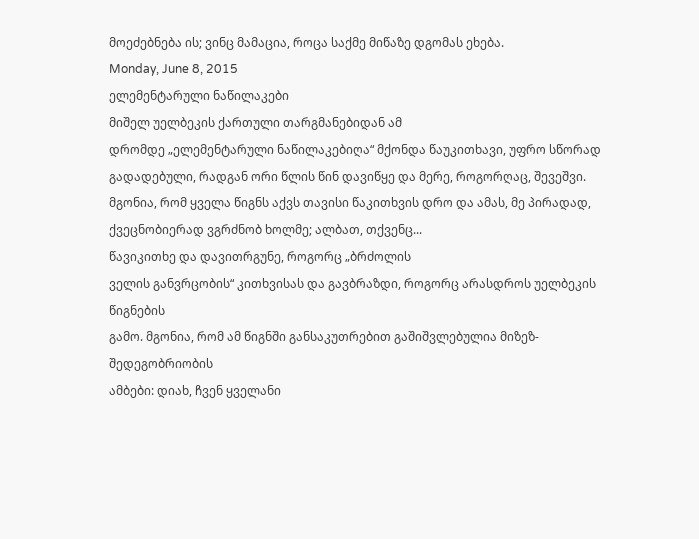მოეძებნება ის; ვინც მამაცია, როცა საქმე მიწაზე დგომას ეხება.
Monday, June 8, 2015
ელემენტარული ნაწილაკები
მიშელ უელბეკის ქართული თარგმანებიდან ამ
დრომდე „ელემენტარული ნაწილაკებიღა“ მქონდა წაუკითხავი, უფრო სწორად გადადებული, რადგან ორი წლის წინ დავიწყე და მერე, როგორღაც, შევეშვი. მგონია, რომ ყველა წიგნს აქვს თავისი წაკითხვის დრო და ამას, მე პირადად, ქვეცნობიერად ვგრძნობ ხოლმე; ალბათ, თქვენც...
წავიკითხე და დავითრგუნე, როგორც „ბრძოლის
ველის განვრცობის“ კითხვისას და გავბრაზდი, როგორც არასდროს უელბეკის წიგნების
გამო. მგონია, რომ ამ წიგნში განსაკუთრებით გაშიშვლებულია მიზეზ-შედეგობრიობის
ამბები: დიახ, ჩვენ ყველანი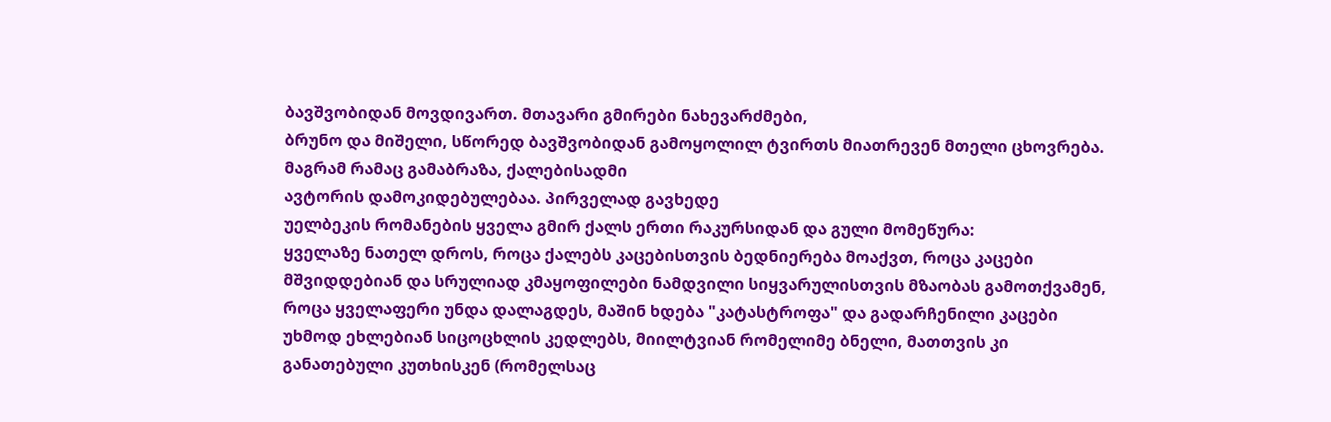ბავშვობიდან მოვდივართ. მთავარი გმირები ნახევარძმები,
ბრუნო და მიშელი, სწორედ ბავშვობიდან გამოყოლილ ტვირთს მიათრევენ მთელი ცხოვრება.
მაგრამ რამაც გამაბრაზა, ქალებისადმი
ავტორის დამოკიდებულებაა. პირველად გავხედე
უელბეკის რომანების ყველა გმირ ქალს ერთი რაკურსიდან და გული მომეწურა:
ყველაზე ნათელ დროს, როცა ქალებს კაცებისთვის ბედნიერება მოაქვთ, როცა კაცები
მშვიდდებიან და სრულიად კმაყოფილები ნამდვილი სიყვარულისთვის მზაობას გამოთქვამენ,
როცა ყველაფერი უნდა დალაგდეს, მაშინ ხდება "კატასტროფა" და გადარჩენილი კაცები
უხმოდ ეხლებიან სიცოცხლის კედლებს, მიილტვიან რომელიმე ბნელი, მათთვის კი
განათებული კუთხისკენ (რომელსაც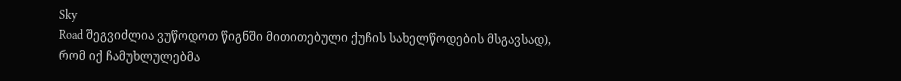Sky
Road შეგვიძლია ვუწოდოთ წიგნში მითითებული ქუჩის სახელწოდების მსგავსად), რომ იქ ჩამუხლულებმა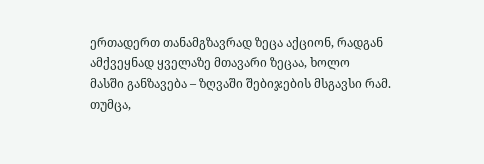ერთადერთ თანამგზავრად ზეცა აქციონ, რადგან ამქვეყნად ყველაზე მთავარი ზეცაა, ხოლო
მასში განზავება – ზღვაში შებიჯების მსგავსი რამ.
თუმცა,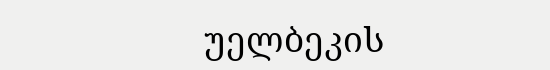უელბეკის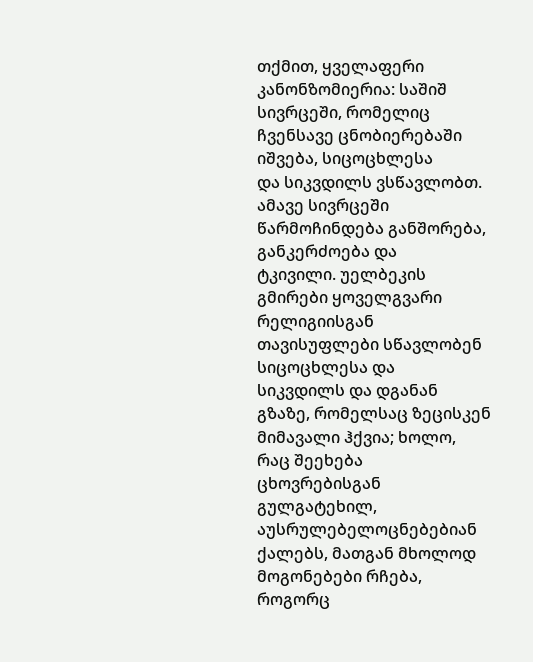თქმით, ყველაფერი
კანონზომიერია: საშიშ სივრცეში, რომელიც ჩვენსავე ცნობიერებაში იშვება, სიცოცხლესა
და სიკვდილს ვსწავლობთ. ამავე სივრცეში წარმოჩინდება განშორება, განკერძოება და
ტკივილი. უელბეკის გმირები ყოველგვარი რელიგიისგან თავისუფლები სწავლობენ სიცოცხლესა და
სიკვდილს და დგანან გზაზე, რომელსაც ზეცისკენ მიმავალი ჰქვია; ხოლო, რაც შეეხება
ცხოვრებისგან გულგატეხილ, აუსრულებელოცნებებიან ქალებს, მათგან მხოლოდ
მოგონებები რჩება, როგორც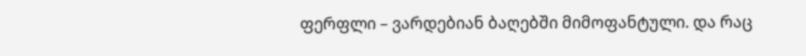ფერფლი – ვარდებიან ბაღებში მიმოფანტული. და რაც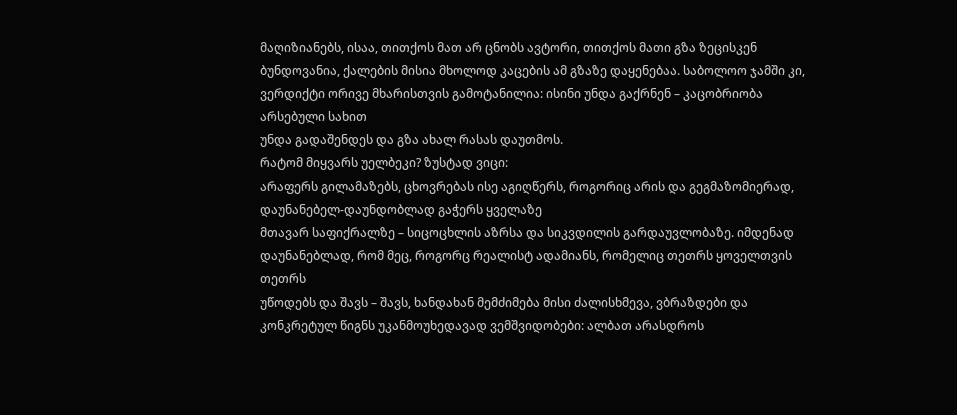მაღიზიანებს, ისაა, თითქოს მათ არ ცნობს ავტორი, თითქოს მათი გზა ზეცისკენ
ბუნდოვანია, ქალების მისია მხოლოდ კაცების ამ გზაზე დაყენებაა. საბოლოო ჯამში კი,
ვერდიქტი ორივე მხარისთვის გამოტანილია: ისინი უნდა გაქრნენ – კაცობრიობა არსებული სახით
უნდა გადაშენდეს და გზა ახალ რასას დაუთმოს.
რატომ მიყვარს უელბეკი? ზუსტად ვიცი:
არაფერს გილამაზებს, ცხოვრებას ისე აგიღწერს, როგორიც არის და გეგმაზომიერად,
დაუნანებელ-დაუნდობლად გაჭერს ყველაზე
მთავარ საფიქრალზე – სიცოცხლის აზრსა და სიკვდილის გარდაუვლობაზე. იმდენად
დაუნანებლად, რომ მეც, როგორც რეალისტ ადამიანს, რომელიც თეთრს ყოველთვის თეთრს
უწოდებს და შავს – შავს, ხანდახან მემძიმება მისი ძალისხმევა, ვბრაზდები და
კონკრეტულ წიგნს უკანმოუხედავად ვემშვიდობები: ალბათ არასდროს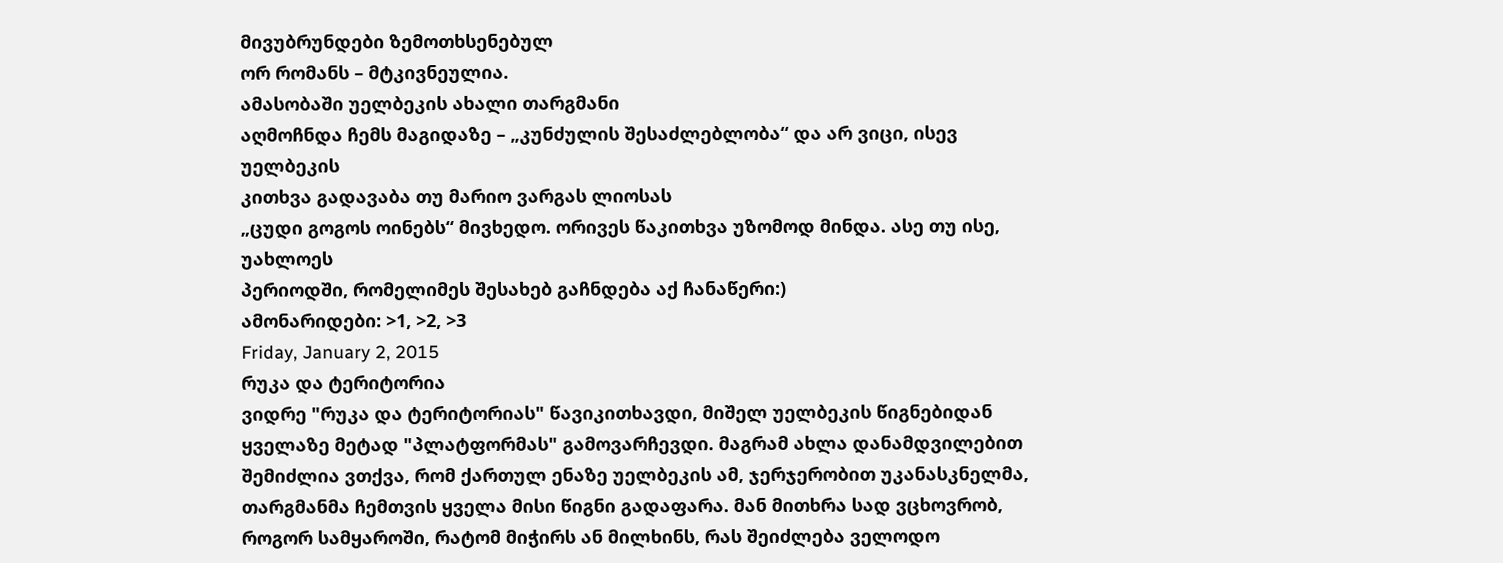მივუბრუნდები ზემოთხსენებულ
ორ რომანს – მტკივნეულია.
ამასობაში უელბეკის ახალი თარგმანი
აღმოჩნდა ჩემს მაგიდაზე – „კუნძულის შესაძლებლობა“ და არ ვიცი, ისევ უელბეკის
კითხვა გადავაბა თუ მარიო ვარგას ლიოსას
„ცუდი გოგოს ოინებს“ მივხედო. ორივეს წაკითხვა უზომოდ მინდა. ასე თუ ისე, უახლოეს
პერიოდში, რომელიმეს შესახებ გაჩნდება აქ ჩანაწერი:)
ამონარიდები: >1, >2, >3
Friday, January 2, 2015
რუკა და ტერიტორია
ვიდრე "რუკა და ტერიტორიას" წავიკითხავდი, მიშელ უელბეკის წიგნებიდან ყველაზე მეტად "პლატფორმას" გამოვარჩევდი. მაგრამ ახლა დანამდვილებით შემიძლია ვთქვა, რომ ქართულ ენაზე უელბეკის ამ, ჯერჯერობით უკანასკნელმა, თარგმანმა ჩემთვის ყველა მისი წიგნი გადაფარა. მან მითხრა სად ვცხოვრობ, როგორ სამყაროში, რატომ მიჭირს ან მილხინს, რას შეიძლება ველოდო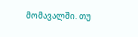მომავალში. თუ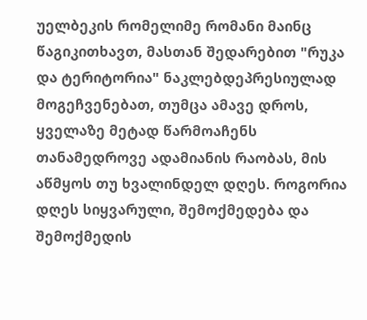უელბეკის რომელიმე რომანი მაინც წაგიკითხავთ, მასთან შედარებით "რუკა და ტერიტორია" ნაკლებდეპრესიულად მოგეჩვენებათ, თუმცა ამავე დროს, ყველაზე მეტად წარმოაჩენს თანამედროვე ადამიანის რაობას, მის აწმყოს თუ ხვალინდელ დღეს. როგორია დღეს სიყვარული, შემოქმედება და შემოქმედის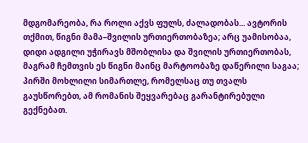მდგომარეობა, რა როლი აქვს ფულს, ძალადობას... ავტორის თქმით, წიგნი მამა–შვილის ურთიერთობაზეა; არც უამისობაა, დიდი ადგილი უჭირავს მშობლისა და შვილის ურთიერთობას, მაგრამ ჩემთვის ეს წიგნი მაინც მარტოობაზე დაწერილი საგაა; პირში მოხლილი სიმართლე, რომელსაც თუ თვალს გაუსწორებთ, ამ რომანის შეყვარებაც გარანტირებული გექნებათ.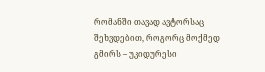რომანში თავად ავტორსაც შეხვდებით, როგორც მოქმედ გმირს – უკიდურესი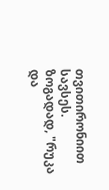თვითირონიით სავსეს. ზოგადად, "რუკა და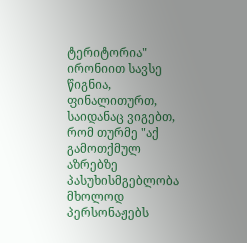ტერიტორია" ირონიით სავსე წიგნია, ფინალითურთ, საიდანაც ვიგებთ, რომ თურმე "აქ გამოთქმულ აზრებზე პასუხისმგებლობა მხოლოდ პერსონაჟებს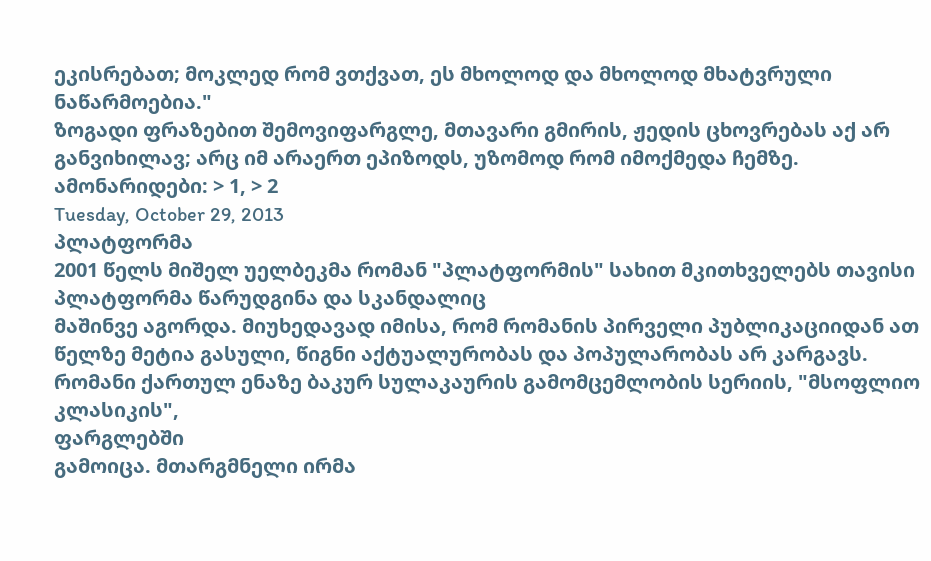ეკისრებათ; მოკლედ რომ ვთქვათ, ეს მხოლოდ და მხოლოდ მხატვრული ნაწარმოებია."
ზოგადი ფრაზებით შემოვიფარგლე, მთავარი გმირის, ჟედის ცხოვრებას აქ არ განვიხილავ; არც იმ არაერთ ეპიზოდს, უზომოდ რომ იმოქმედა ჩემზე.
ამონარიდები: > 1, > 2
Tuesday, October 29, 2013
პლატფორმა
2001 წელს მიშელ უელბეკმა რომან "პლატფორმის" სახით მკითხველებს თავისი პლატფორმა წარუდგინა და სკანდალიც
მაშინვე აგორდა. მიუხედავად იმისა, რომ რომანის პირველი პუბლიკაციიდან ათ წელზე მეტია გასული, წიგნი აქტუალურობას და პოპულარობას არ კარგავს. რომანი ქართულ ენაზე ბაკურ სულაკაურის გამომცემლობის სერიის, "მსოფლიო კლასიკის",
ფარგლებში
გამოიცა. მთარგმნელი ირმა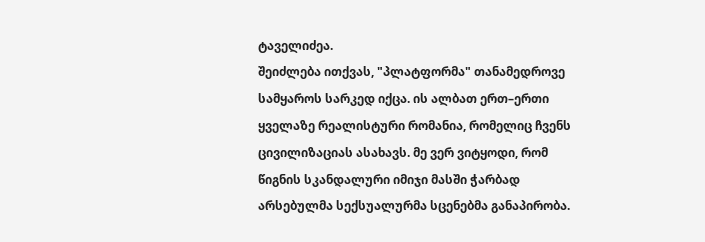ტაველიძეა.
შეიძლება ითქვას, "პლატფორმა" თანამედროვე სამყაროს სარკედ იქცა. ის ალბათ ერთ–ერთი ყველაზე რეალისტური რომანია, რომელიც ჩვენს ცივილიზაციას ასახავს. მე ვერ ვიტყოდი, რომ წიგნის სკანდალური იმიჯი მასში ჭარბად არსებულმა სექსუალურმა სცენებმა განაპირობა.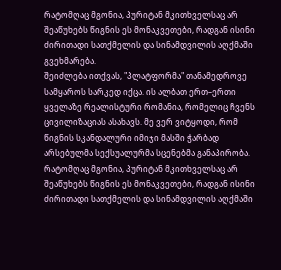რატომღაც მგონია, პურიტან მკითხველსაც არ შეაწუხებს წიგნის ეს მონაკვეთები, რადგან ისინი ძირითადი სათქმელის და სინამდვილის აღქმაში გვეხმარება.
შეიძლება ითქვას, "პლატფორმა" თანამედროვე სამყაროს სარკედ იქცა. ის ალბათ ერთ–ერთი ყველაზე რეალისტური რომანია, რომელიც ჩვენს ცივილიზაციას ასახავს. მე ვერ ვიტყოდი, რომ წიგნის სკანდალური იმიჯი მასში ჭარბად არსებულმა სექსუალურმა სცენებმა განაპირობა. რატომღაც მგონია, პურიტან მკითხველსაც არ შეაწუხებს წიგნის ეს მონაკვეთები, რადგან ისინი ძირითადი სათქმელის და სინამდვილის აღქმაში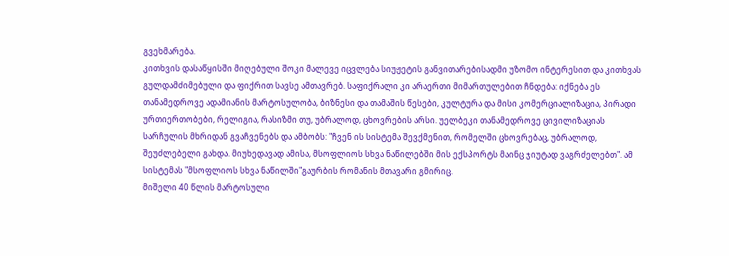გვეხმარება.
კითხვის დასაწყისში მიღებული შოკი მალევე იცვლება სიუჟეტის განვითარებისადმი უზომო ინტერესით და კითხვას გულდამძიმებული და ფიქრით სავსე ამთავრებ. საფიქრალი კი არაერთი მიმართულებით ჩნდება: იქნება ეს თანამედროვე ადამიანის მარტოსულობა, ბიზნესი და თამაშის წესები, კულტურა და მისი კომერციალიზაცია, პირადი ურთიერთობები, რელიგია, რასიზმი თუ, უბრალოდ, ცხოვრების არსი. უელბეკი თანამედროვე ცივილიზაციას სარჩულის მხრიდან გვაჩვენებს და ამბობს: "ჩვენ ის სისტემა შევქმენით, რომელში ცხოვრებაც, უბრალოდ, შეუძლებელი გახდა. მიუხედავად ამისა, მსოფლიოს სხვა ნაწილებში მის ექსპორტს მაინც ჯიუტად ვაგრძელებთ". ამ სისტემას "მსოფლიოს სხვა ნაწილში"გაურბის რომანის მთავარი გმირიც.
მიშელი 40 წლის მარტოსული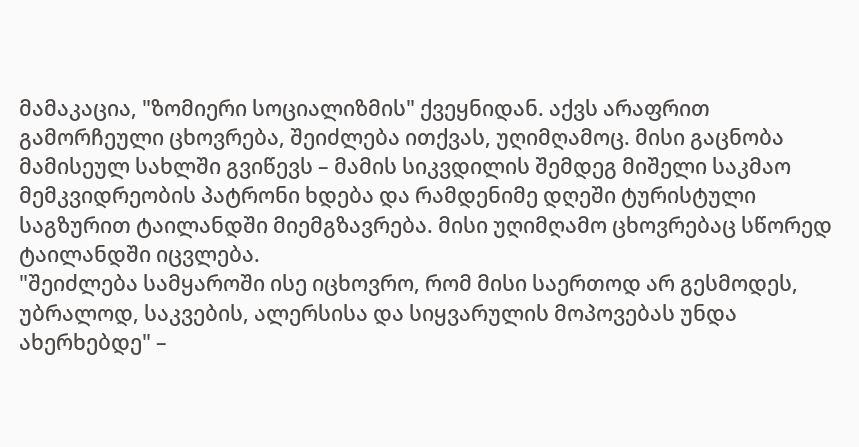მამაკაცია, "ზომიერი სოციალიზმის" ქვეყნიდან. აქვს არაფრით გამორჩეული ცხოვრება, შეიძლება ითქვას, უღიმღამოც. მისი გაცნობა მამისეულ სახლში გვიწევს – მამის სიკვდილის შემდეგ მიშელი საკმაო მემკვიდრეობის პატრონი ხდება და რამდენიმე დღეში ტურისტული საგზურით ტაილანდში მიემგზავრება. მისი უღიმღამო ცხოვრებაც სწორედ ტაილანდში იცვლება.
"შეიძლება სამყაროში ისე იცხოვრო, რომ მისი საერთოდ არ გესმოდეს, უბრალოდ, საკვების, ალერსისა და სიყვარულის მოპოვებას უნდა ახერხებდე" –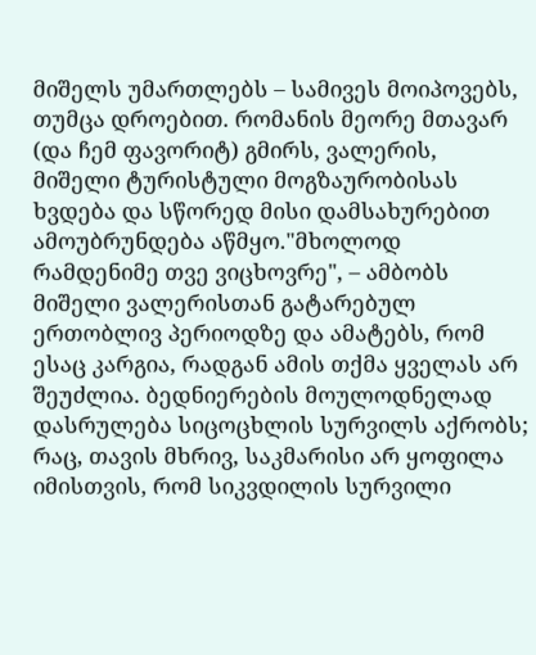მიშელს უმართლებს – სამივეს მოიპოვებს, თუმცა დროებით. რომანის მეორე მთავარ (და ჩემ ფავორიტ) გმირს, ვალერის, მიშელი ტურისტული მოგზაურობისას ხვდება და სწორედ მისი დამსახურებით ამოუბრუნდება აწმყო."მხოლოდ რამდენიმე თვე ვიცხოვრე", – ამბობს მიშელი ვალერისთან გატარებულ ერთობლივ პერიოდზე და ამატებს, რომ ესაც კარგია, რადგან ამის თქმა ყველას არ შეუძლია. ბედნიერების მოულოდნელად დასრულება სიცოცხლის სურვილს აქრობს; რაც, თავის მხრივ, საკმარისი არ ყოფილა იმისთვის, რომ სიკვდილის სურვილი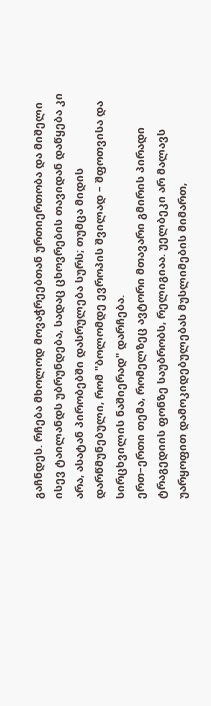გაჩნდეს. რჩება მხოლოდ მოვაჭრეებთან ურთიერთობა და მიშელი ისევ ტაილანდს უბრუნდება, სადაც ცხოვრების თავიდან დაწყება კი არა, ასატან პირობებში დასრულება სურს; თუმცა მიდის დარწმუნებული, რომ "ბოლომდე ევროპის შვილად – შფოთვისა და სირცხვილის ნაშიერად" დარჩება.
ერთ–ერთი თემა, რომელზეც ავტორი მთავარი გმირის პირადი ტრაგედიის ფონზე საუბრობს, რელიგიაა. უელბეკი არ მალავს უარყოფით დამოკიდებულებას მუსლიმების მიმართ,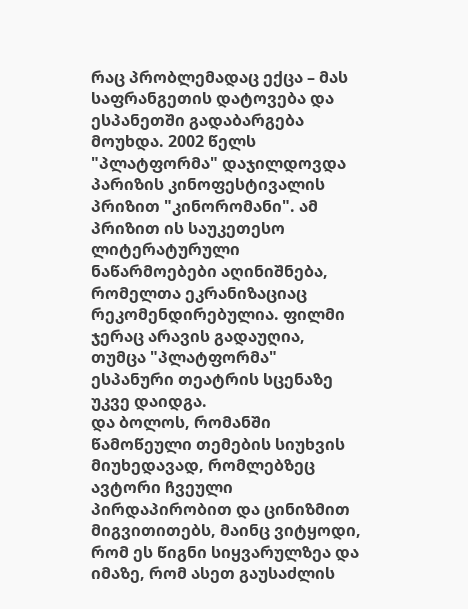რაც პრობლემადაც ექცა – მას საფრანგეთის დატოვება და ესპანეთში გადაბარგება მოუხდა. 2002 წელს "პლატფორმა" დაჯილდოვდა პარიზის კინოფესტივალის პრიზით "კინორომანი". ამ პრიზით ის საუკეთესო ლიტერატურული ნაწარმოებები აღინიშნება, რომელთა ეკრანიზაციაც რეკომენდირებულია. ფილმი ჯერაც არავის გადაუღია, თუმცა "პლატფორმა" ესპანური თეატრის სცენაზე უკვე დაიდგა.
და ბოლოს, რომანში წამოწეული თემების სიუხვის მიუხედავად, რომლებზეც ავტორი ჩვეული პირდაპირობით და ცინიზმით მიგვითითებს, მაინც ვიტყოდი, რომ ეს წიგნი სიყვარულზეა და იმაზე, რომ ასეთ გაუსაძლის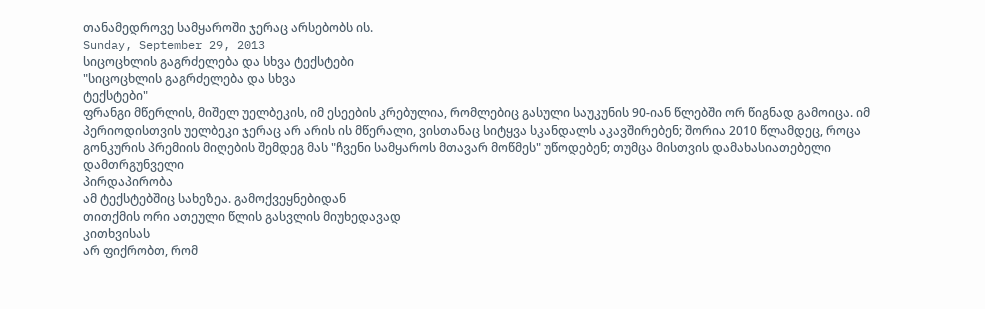თანამედროვე სამყაროში ჯერაც არსებობს ის.
Sunday, September 29, 2013
სიცოცხლის გაგრძელება და სხვა ტექსტები
"სიცოცხლის გაგრძელება და სხვა
ტექსტები"
ფრანგი მწერლის, მიშელ უელბეკის, იმ ესეების კრებულია, რომლებიც გასული საუკუნის 90-იან წლებში ორ წიგნად გამოიცა. იმ პერიოდისთვის უელბეკი ჯერაც არ არის ის მწერალი, ვისთანაც სიტყვა სკანდალს აკავშირებენ; შორია 2010 წლამდეც, როცა გონკურის პრემიის მიღების შემდეგ მას "ჩვენი სამყაროს მთავარ მოწმეს" უწოდებენ; თუმცა მისთვის დამახასიათებელი
დამთრგუნველი
პირდაპირობა
ამ ტექსტებშიც სახეზეა. გამოქვეყნებიდან
თითქმის ორი ათეული წლის გასვლის მიუხედავად
კითხვისას
არ ფიქრობთ, რომ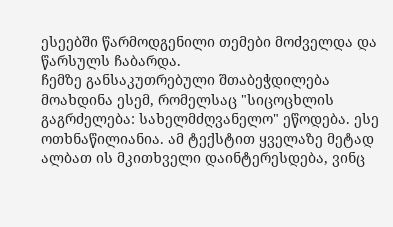ესეებში წარმოდგენილი თემები მოძველდა და წარსულს ჩაბარდა.
ჩემზე განსაკუთრებული შთაბეჭდილება მოახდინა ესემ, რომელსაც "სიცოცხლის გაგრძელება: სახელმძღვანელო" ეწოდება. ესე ოთხნაწილიანია. ამ ტექსტით ყველაზე მეტად ალბათ ის მკითხველი დაინტერესდება, ვინც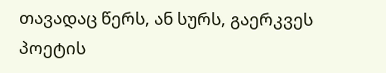თავადაც წერს, ან სურს, გაერკვეს პოეტის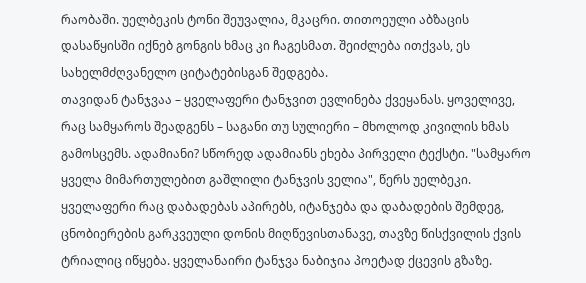რაობაში. უელბეკის ტონი შეუვალია, მკაცრი. თითოეული აბზაცის დასაწყისში იქნებ გონგის ხმაც კი ჩაგესმათ. შეიძლება ითქვას, ეს სახელმძღვანელო ციტატებისგან შედგება.
თავიდან ტანჯვაა – ყველაფერი ტანჯვით ევლინება ქვეყანას. ყოველივე, რაც სამყაროს შეადგენს – საგანი თუ სულიერი – მხოლოდ კივილის ხმას გამოსცემს. ადამიანი? სწორედ ადამიანს ეხება პირველი ტექსტი. "სამყარო ყველა მიმართულებით გაშლილი ტანჯვის ველია", წერს უელბეკი. ყველაფერი რაც დაბადებას აპირებს, იტანჯება და დაბადების შემდეგ, ცნობიერების გარკვეული დონის მიღწევისთანავე, თავზე წისქვილის ქვის ტრიალიც იწყება. ყველანაირი ტანჯვა ნაბიჯია პოეტად ქცევის გზაზე.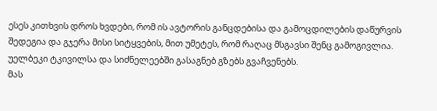ესეს კითხვის დროს ხვდები, რომ ის ავტორის განცდებისა და გამოცდილების დაწურვის შედეგია და გჯერა მისი სიტყვების, მით უმეტეს, რომ რაღაც მსგავსი შენც გამოგივლია. უელბეკი ტკივილსა და სიძნელეებში გასაგნებ გზებს გვაჩვენებს.
მას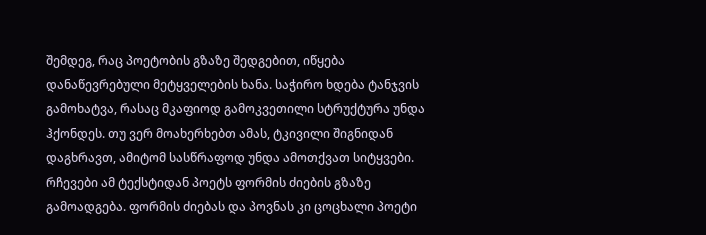შემდეგ, რაც პოეტობის გზაზე შედგებით, იწყება დანაწევრებული მეტყველების ხანა. საჭირო ხდება ტანჯვის გამოხატვა, რასაც მკაფიოდ გამოკვეთილი სტრუქტურა უნდა ჰქონდეს. თუ ვერ მოახერხებთ ამას, ტკივილი შიგნიდან დაგხრავთ, ამიტომ სასწრაფოდ უნდა ამოთქვათ სიტყვები. რჩევები ამ ტექსტიდან პოეტს ფორმის ძიების გზაზე გამოადგება. ფორმის ძიებას და პოვნას კი ცოცხალი პოეტი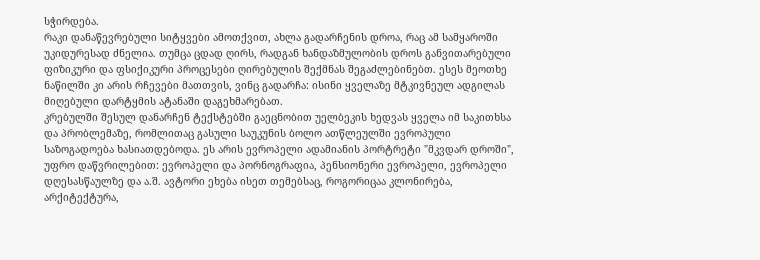სჭირდება.
რაკი დანაწევრებული სიტყვები ამოთქვით, ახლა გადარჩენის დროა, რაც ამ სამყაროში უკიდურესად ძნელია. თუმცა ცდად ღირს, რადგან ხანდაზმულობის დროს განვითარებული ფიზიკური და ფსიქიკური პროცესები ღირებულის შექმნას შეგაძლებინებთ. ესეს მეოთხე ნაწილში კი არის რჩევები მათთვის, ვინც გადარჩა: ისინი ყველაზე მტკივნეულ ადგილას მიღებული დარტყმის ატანაში დაგეხმარებათ.
კრებულში შესულ დანარჩენ ტექსტებში გაეცნობით უელბეკის ხედვას ყველა იმ საკითხსა და პრობლემაზე, რომლითაც გასული საუკუნის ბოლო ათწლეულში ევროპული საზოგადოება ხასიათდებოდა. ეს არის ევროპელი ადამიანის პორტრეტი "მკვდარ დროში", უფრო დაწვრილებით: ევროპელი და პორნოგრაფია, პენსიონერი ევროპელი, ევროპელი დღესასწაულზე და ა.შ. ავტორი ეხება ისეთ თემებსაც, როგორიცაა კლონირება, არქიტექტურა,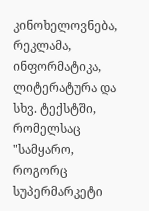კინოხელოვნება, რეკლამა, ინფორმატიკა, ლიტერატურა და სხვ. ტექსტში, რომელსაც "სამყარო, როგორც სუპერმარკეტი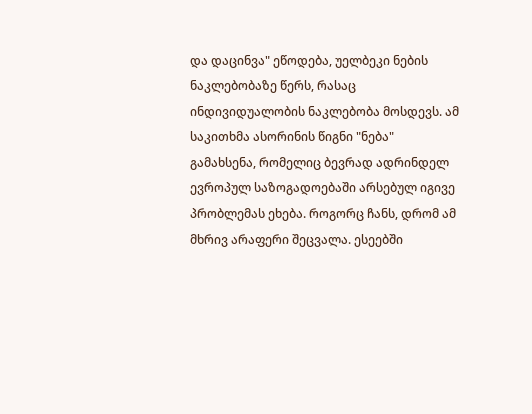და დაცინვა" ეწოდება, უელბეკი ნების ნაკლებობაზე წერს, რასაც ინდივიდუალობის ნაკლებობა მოსდევს. ამ საკითხმა ასორინის წიგნი "ნება" გამახსენა, რომელიც ბევრად ადრინდელ ევროპულ საზოგადოებაში არსებულ იგივე პრობლემას ეხება. როგორც ჩანს, დრომ ამ მხრივ არაფერი შეცვალა. ესეებში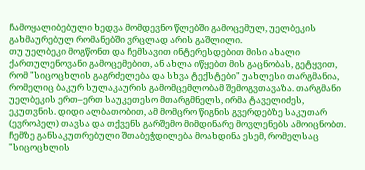ჩამოყალიბებული ხედვა მომდევნო წლებში გამოცემულ, უელბეკის გახმაურებულ რომანებში ვრცლად არის გაშლილი.
თუ უელბეკი მოგწონთ და ჩემსავით ინტერესდებით მისი ახალი ქართულენოვანი გამოცემებით, ან ახლა იწყებთ მის გაცნობას, გეტყვით, რომ "სიცოცხლის გაგრძელება და სხვა ტექსტები" უახლესი თარგმანია, რომელიც ბაკურ სულაკაურის გამომცემლობამ შემოგვთავაზა. თარგმანი უელბეკის ერთ–ერთ საუკეთესო მთარგმნელს, ირმა ტაველიძეს, ეკუთვნის. დიდი ალბათობით, ამ მომცრო წიგნის გვერდებზე საკუთარ (ევროპელ) თავსა და თქვენს გარშემო მიმდინარე მოვლენებს ამოიცნობთ.
ჩემზე განსაკუთრებული შთაბეჭდილება მოახდინა ესემ, რომელსაც "სიცოცხლის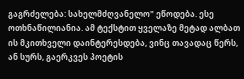გაგრძელება: სახელმძღვანელო" ეწოდება. ესე ოთხნაწილიანია. ამ ტექსტით ყველაზე მეტად ალბათ ის მკითხველი დაინტერესდება, ვინც თავადაც წერს, ან სურს, გაერკვეს პოეტის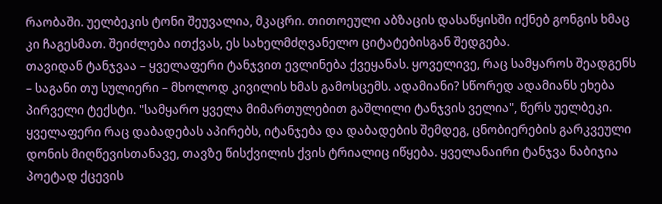რაობაში. უელბეკის ტონი შეუვალია, მკაცრი. თითოეული აბზაცის დასაწყისში იქნებ გონგის ხმაც კი ჩაგესმათ. შეიძლება ითქვას, ეს სახელმძღვანელო ციტატებისგან შედგება.
თავიდან ტანჯვაა – ყველაფერი ტანჯვით ევლინება ქვეყანას. ყოველივე, რაც სამყაროს შეადგენს – საგანი თუ სულიერი – მხოლოდ კივილის ხმას გამოსცემს. ადამიანი? სწორედ ადამიანს ეხება პირველი ტექსტი. "სამყარო ყველა მიმართულებით გაშლილი ტანჯვის ველია", წერს უელბეკი. ყველაფერი რაც დაბადებას აპირებს, იტანჯება და დაბადების შემდეგ, ცნობიერების გარკვეული დონის მიღწევისთანავე, თავზე წისქვილის ქვის ტრიალიც იწყება. ყველანაირი ტანჯვა ნაბიჯია პოეტად ქცევის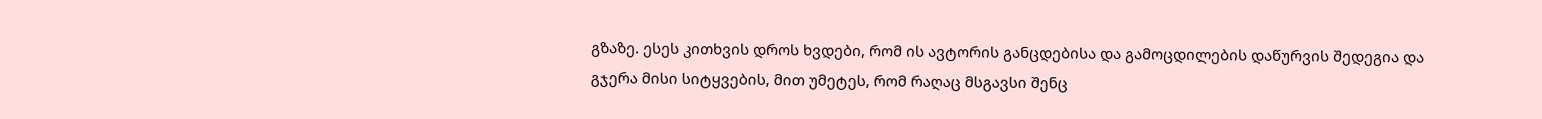გზაზე. ესეს კითხვის დროს ხვდები, რომ ის ავტორის განცდებისა და გამოცდილების დაწურვის შედეგია და გჯერა მისი სიტყვების, მით უმეტეს, რომ რაღაც მსგავსი შენც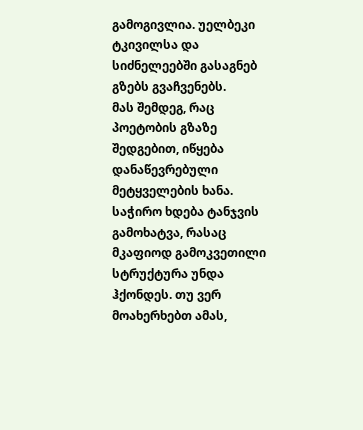გამოგივლია. უელბეკი ტკივილსა და სიძნელეებში გასაგნებ გზებს გვაჩვენებს.
მას შემდეგ, რაც პოეტობის გზაზე შედგებით, იწყება დანაწევრებული მეტყველების ხანა. საჭირო ხდება ტანჯვის გამოხატვა, რასაც მკაფიოდ გამოკვეთილი სტრუქტურა უნდა ჰქონდეს. თუ ვერ მოახერხებთ ამას,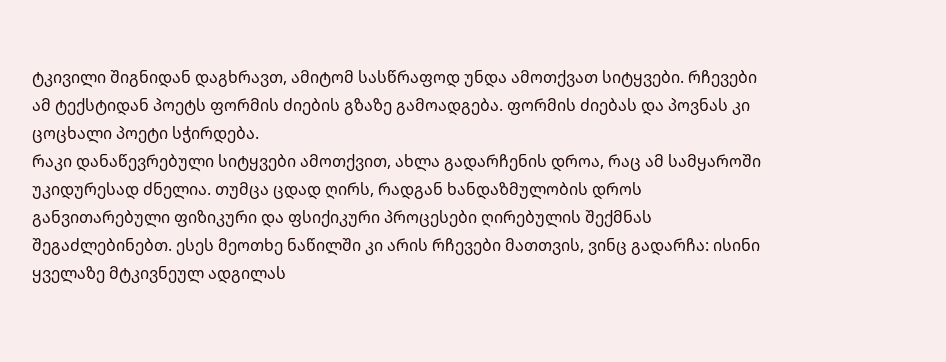ტკივილი შიგნიდან დაგხრავთ, ამიტომ სასწრაფოდ უნდა ამოთქვათ სიტყვები. რჩევები ამ ტექსტიდან პოეტს ფორმის ძიების გზაზე გამოადგება. ფორმის ძიებას და პოვნას კი ცოცხალი პოეტი სჭირდება.
რაკი დანაწევრებული სიტყვები ამოთქვით, ახლა გადარჩენის დროა, რაც ამ სამყაროში უკიდურესად ძნელია. თუმცა ცდად ღირს, რადგან ხანდაზმულობის დროს განვითარებული ფიზიკური და ფსიქიკური პროცესები ღირებულის შექმნას შეგაძლებინებთ. ესეს მეოთხე ნაწილში კი არის რჩევები მათთვის, ვინც გადარჩა: ისინი ყველაზე მტკივნეულ ადგილას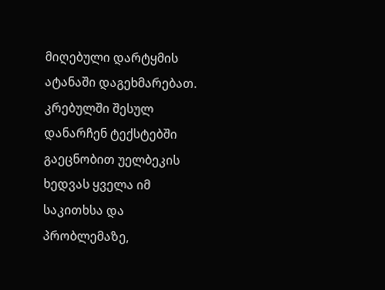მიღებული დარტყმის ატანაში დაგეხმარებათ.
კრებულში შესულ დანარჩენ ტექსტებში გაეცნობით უელბეკის ხედვას ყველა იმ საკითხსა და პრობლემაზე,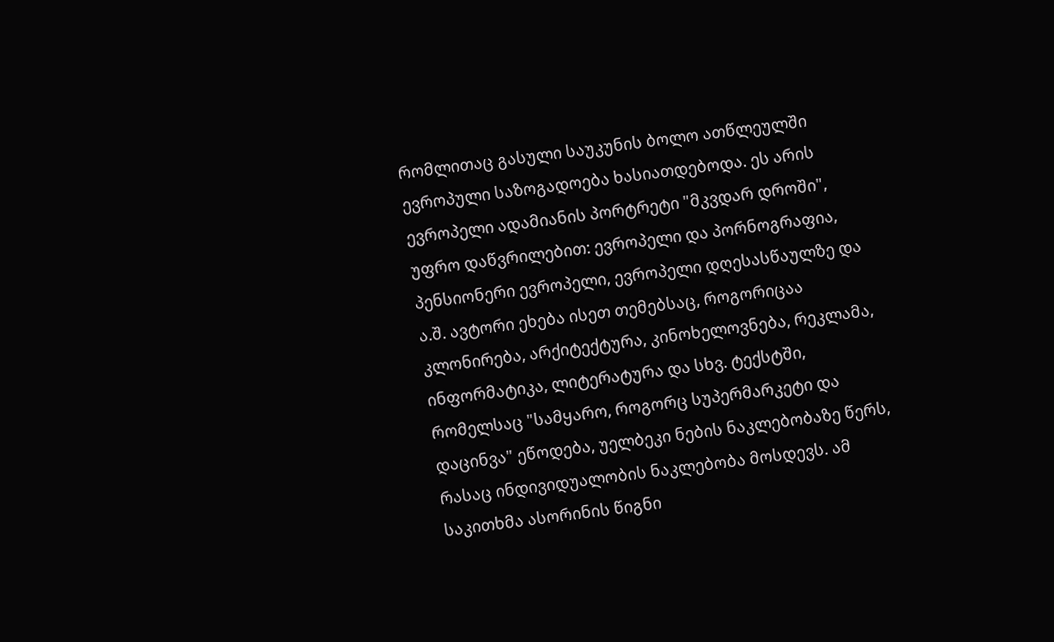რომლითაც გასული საუკუნის ბოლო ათწლეულში ევროპული საზოგადოება ხასიათდებოდა. ეს არის ევროპელი ადამიანის პორტრეტი "მკვდარ დროში", უფრო დაწვრილებით: ევროპელი და პორნოგრაფია, პენსიონერი ევროპელი, ევროპელი დღესასწაულზე და ა.შ. ავტორი ეხება ისეთ თემებსაც, როგორიცაა კლონირება, არქიტექტურა, კინოხელოვნება, რეკლამა, ინფორმატიკა, ლიტერატურა და სხვ. ტექსტში, რომელსაც "სამყარო, როგორც სუპერმარკეტი და დაცინვა" ეწოდება, უელბეკი ნების ნაკლებობაზე წერს, რასაც ინდივიდუალობის ნაკლებობა მოსდევს. ამ საკითხმა ასორინის წიგნი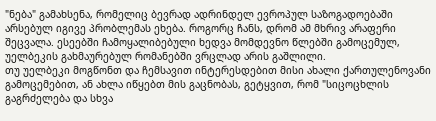"ნება" გამახსენა, რომელიც ბევრად ადრინდელ ევროპულ საზოგადოებაში არსებულ იგივე პრობლემას ეხება. როგორც ჩანს, დრომ ამ მხრივ არაფერი შეცვალა. ესეებში ჩამოყალიბებული ხედვა მომდევნო წლებში გამოცემულ, უელბეკის გახმაურებულ რომანებში ვრცლად არის გაშლილი.
თუ უელბეკი მოგწონთ და ჩემსავით ინტერესდებით მისი ახალი ქართულენოვანი გამოცემებით, ან ახლა იწყებთ მის გაცნობას, გეტყვით, რომ "სიცოცხლის გაგრძელება და სხვა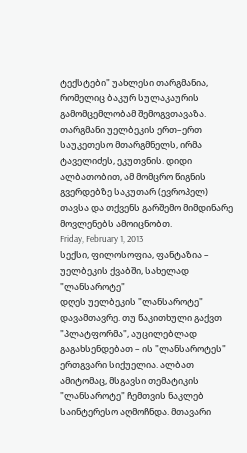ტექსტები" უახლესი თარგმანია, რომელიც ბაკურ სულაკაურის გამომცემლობამ შემოგვთავაზა. თარგმანი უელბეკის ერთ–ერთ საუკეთესო მთარგმნელს, ირმა ტაველიძეს, ეკუთვნის. დიდი ალბათობით, ამ მომცრო წიგნის გვერდებზე საკუთარ (ევროპელ) თავსა და თქვენს გარშემო მიმდინარე მოვლენებს ამოიცნობთ.
Friday, February 1, 2013
სექსი, ფილოსოფია, ფანტაზია – უელბეკის ქვაბში, სახელად "ლანსაროტე"
დღეს უელბეკის "ლანსაროტე" დავამთავრე. თუ წაკითხული გაქვთ "პლატფორმა", აუცილებლად გაგახსენდებათ – ის "ლანსაროტეს" ერთგვარი სიქუელია. ალბათ ამიტომაც, მსგავსი თემატიკის "ლანსაროტე" ჩემთვის ნაკლებ საინტერესო აღმოჩნდა. მთავარი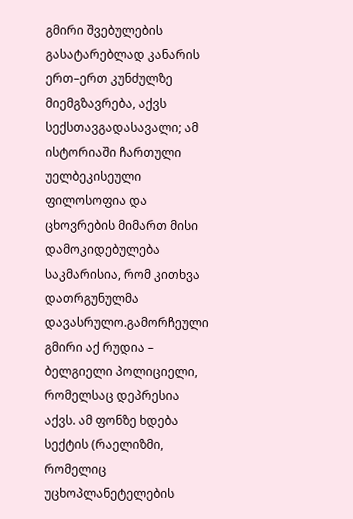გმირი შვებულების გასატარებლად კანარის ერთ–ერთ კუნძულზე მიემგზავრება, აქვს სექსთავგადასავალი; ამ ისტორიაში ჩართული უელბეკისეული ფილოსოფია და ცხოვრების მიმართ მისი დამოკიდებულება საკმარისია, რომ კითხვა დათრგუნულმა დავასრულო.გამორჩეული გმირი აქ რუდია – ბელგიელი პოლიციელი, რომელსაც დეპრესია აქვს. ამ ფონზე ხდება სექტის (რაელიზმი, რომელიც უცხოპლანეტელების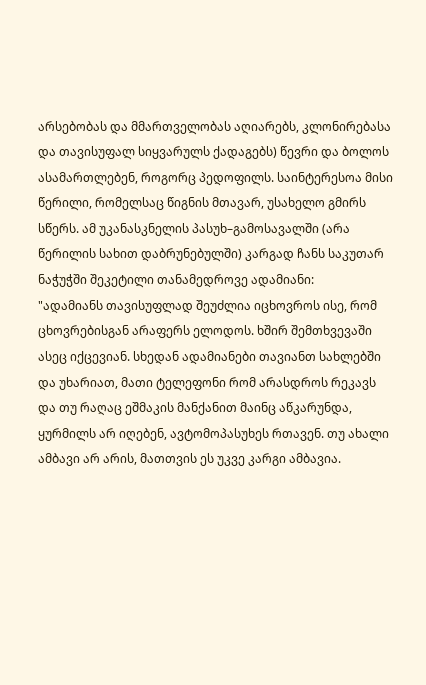არსებობას და მმართველობას აღიარებს, კლონირებასა და თავისუფალ სიყვარულს ქადაგებს) წევრი და ბოლოს ასამართლებენ, როგორც პედოფილს. საინტერესოა მისი წერილი, რომელსაც წიგნის მთავარ, უსახელო გმირს სწერს. ამ უკანასკნელის პასუხ–გამოსავალში (არა წერილის სახით დაბრუნებულში) კარგად ჩანს საკუთარ ნაჭუჭში შეკეტილი თანამედროვე ადამიანი:
"ადამიანს თავისუფლად შეუძლია იცხოვროს ისე, რომ ცხოვრებისგან არაფერს ელოდოს. ხშირ შემთხვევაში ასეც იქცევიან. სხედან ადამიანები თავიანთ სახლებში და უხარიათ, მათი ტელეფონი რომ არასდროს რეკავს და თუ რაღაც ეშმაკის მანქანით მაინც აწკარუნდა, ყურმილს არ იღებენ, ავტომოპასუხეს რთავენ. თუ ახალი ამბავი არ არის, მათთვის ეს უკვე კარგი ამბავია.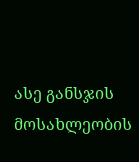ასე განსჯის მოსახლეობის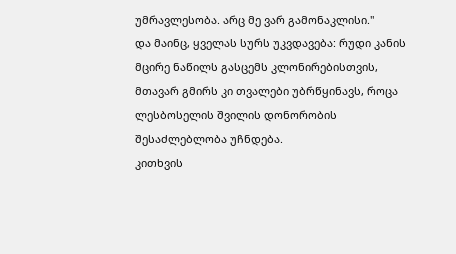უმრავლესობა. არც მე ვარ გამონაკლისი."
და მაინც, ყველას სურს უკვდავება: რუდი კანის მცირე ნაწილს გასცემს კლონირებისთვის, მთავარ გმირს კი თვალები უბრწყინავს, როცა ლესბოსელის შვილის დონორობის შესაძლებლობა უჩნდება.
კითხვის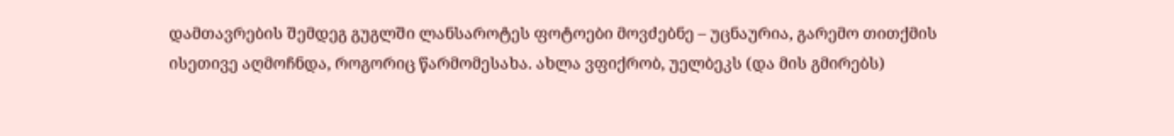დამთავრების შემდეგ გუგლში ლანსაროტეს ფოტოები მოვძებნე – უცნაურია, გარემო თითქმის ისეთივე აღმოჩნდა, როგორიც წარმომესახა. ახლა ვფიქრობ, უელბეკს (და მის გმირებს)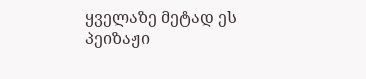ყველაზე მეტად ეს პეიზაჟი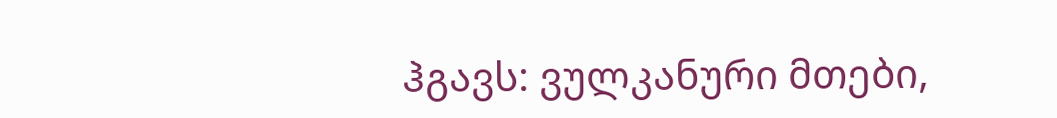ჰგავს: ვულკანური მთები,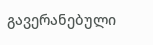გავერანებული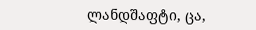ლანდშაფტი, ცა,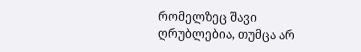რომელზეც შავი ღრუბლებია, თუმცა არ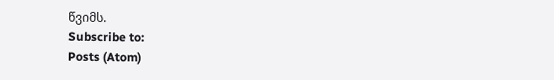წვიმს.
Subscribe to:
Posts (Atom)